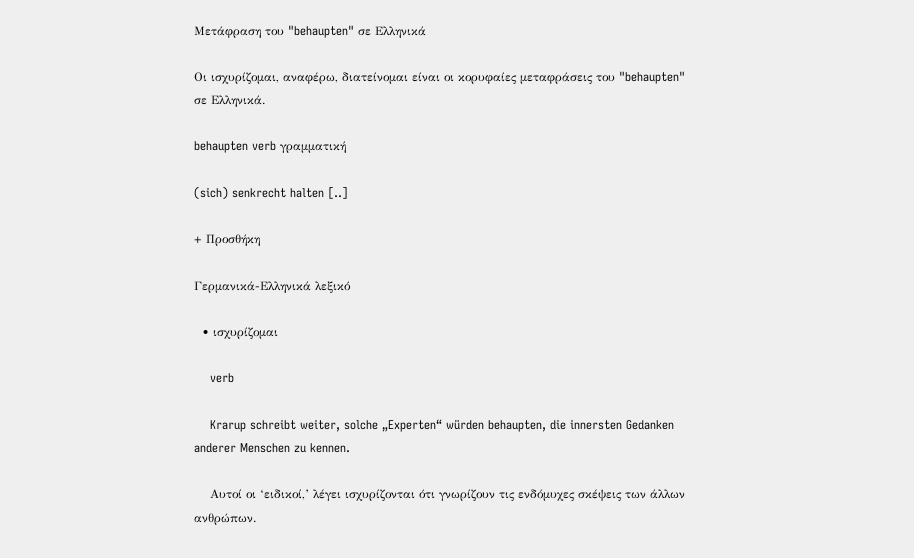Μετάφραση του "behaupten" σε Ελληνικά

Οι ισχυρίζομαι, αναφέρω, διατείνομαι είναι οι κορυφαίες μεταφράσεις του "behaupten" σε Ελληνικά.

behaupten verb γραμματική

(sich) senkrecht halten [..]

+ Προσθήκη

Γερμανικά-Ελληνικά λεξικό

  • ισχυρίζομαι

    verb

    Krarup schreibt weiter, solche „Experten“ würden behaupten, die innersten Gedanken anderer Menschen zu kennen.

    Αυτοί οι ‘ειδικοί,’ λέγει ισχυρίζονται ότι γνωρίζουν τις ενδόμυχες σκέψεις των άλλων ανθρώπων.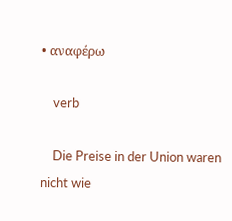• αναφέρω

    verb

    Die Preise in der Union waren nicht wie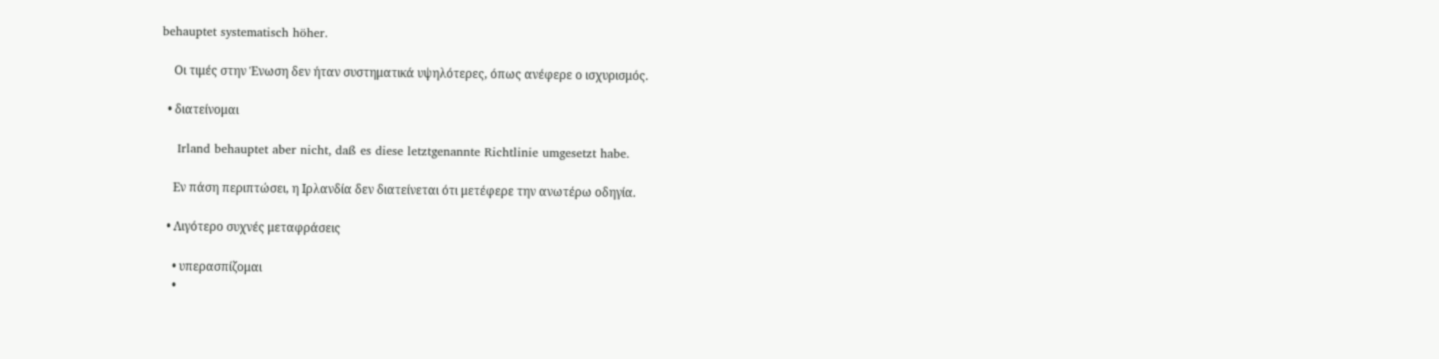behauptet systematisch höher.

    Οι τιμές στην Ένωση δεν ήταν συστηματικά υψηλότερες, όπως ανέφερε ο ισχυρισμός.

  • διατείνομαι

    Irland behauptet aber nicht, daß es diese letztgenannte Richtlinie umgesetzt habe.

    Εν πάση περιπτώσει, η Ιρλανδία δεν διατείνεται ότι μετέφερε την ανωτέρω οδηγία.

  • Λιγότερο συχνές μεταφράσεις

    • υπερασπίζομαι
    •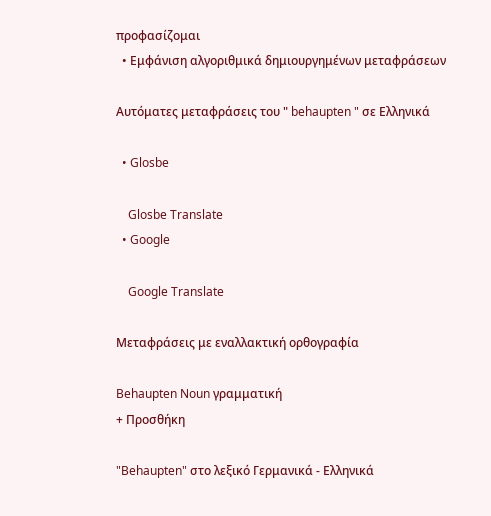προφασίζομαι
  • Εμφάνιση αλγοριθμικά δημιουργημένων μεταφράσεων

Αυτόματες μεταφράσεις του " behaupten " σε Ελληνικά

  • Glosbe

    Glosbe Translate
  • Google

    Google Translate

Μεταφράσεις με εναλλακτική ορθογραφία

Behaupten Noun γραμματική
+ Προσθήκη

"Behaupten" στο λεξικό Γερμανικά - Ελληνικά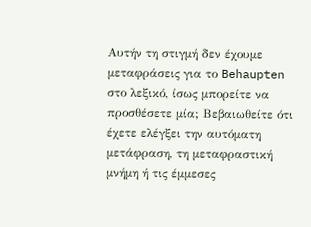Αυτήν τη στιγμή δεν έχουμε μεταφράσεις για το Behaupten στο λεξικό, ίσως μπορείτε να προσθέσετε μία; Βεβαιωθείτε ότι έχετε ελέγξει την αυτόματη μετάφραση, τη μεταφραστική μνήμη ή τις έμμεσες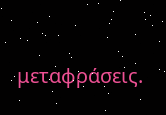μεταφράσεις.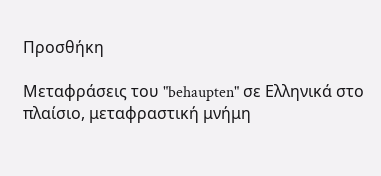Προσθήκη

Μεταφράσεις του "behaupten" σε Ελληνικά στο πλαίσιο, μεταφραστική μνήμη